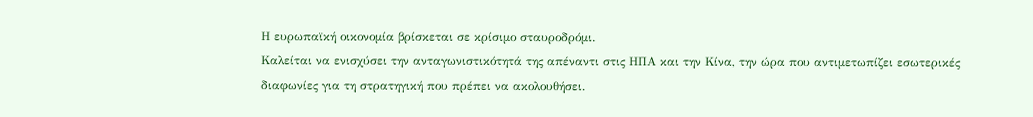Η ευρωπαϊκή οικονομία βρίσκεται σε κρίσιμο σταυροδρόμι.
Καλείται να ενισχύσει την ανταγωνιστικότητά της απέναντι στις ΗΠΑ και την Κίνα, την ώρα που αντιμετωπίζει εσωτερικές διαφωνίες για τη στρατηγική που πρέπει να ακολουθήσει.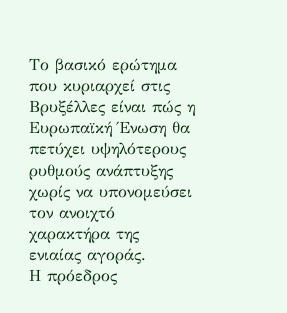Το βασικό ερώτημα που κυριαρχεί στις Βρυξέλλες είναι πώς η Ευρωπαϊκή Ένωση θα πετύχει υψηλότερους ρυθμούς ανάπτυξης χωρίς να υπονομεύσει τον ανοιχτό χαρακτήρα της ενιαίας αγοράς.
Η πρόεδρος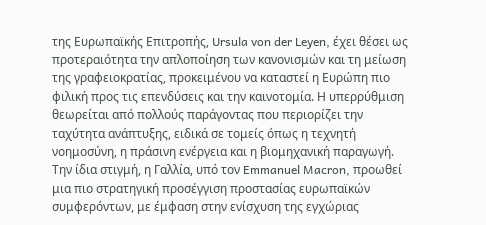της Ευρωπαϊκής Επιτροπής, Ursula von der Leyen, έχει θέσει ως προτεραιότητα την απλοποίηση των κανονισμών και τη μείωση της γραφειοκρατίας, προκειμένου να καταστεί η Ευρώπη πιο φιλική προς τις επενδύσεις και την καινοτομία. Η υπερρύθμιση θεωρείται από πολλούς παράγοντας που περιορίζει την ταχύτητα ανάπτυξης, ειδικά σε τομείς όπως η τεχνητή νοημοσύνη, η πράσινη ενέργεια και η βιομηχανική παραγωγή.
Την ίδια στιγμή, η Γαλλία, υπό τον Emmanuel Macron, προωθεί μια πιο στρατηγική προσέγγιση προστασίας ευρωπαϊκών συμφερόντων, με έμφαση στην ενίσχυση της εγχώριας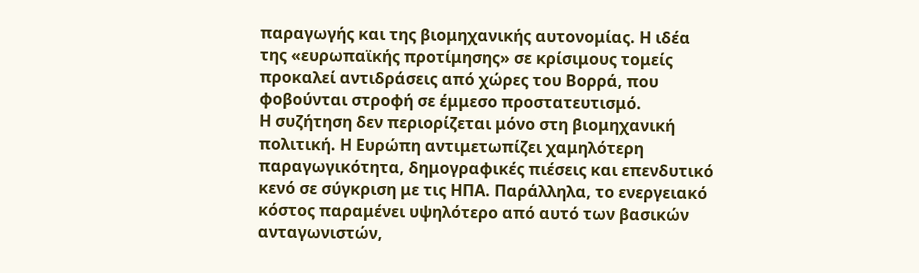παραγωγής και της βιομηχανικής αυτονομίας. Η ιδέα της «ευρωπαϊκής προτίμησης» σε κρίσιμους τομείς προκαλεί αντιδράσεις από χώρες του Βορρά, που φοβούνται στροφή σε έμμεσο προστατευτισμό.
Η συζήτηση δεν περιορίζεται μόνο στη βιομηχανική πολιτική. Η Ευρώπη αντιμετωπίζει χαμηλότερη παραγωγικότητα, δημογραφικές πιέσεις και επενδυτικό κενό σε σύγκριση με τις ΗΠΑ. Παράλληλα, το ενεργειακό κόστος παραμένει υψηλότερο από αυτό των βασικών ανταγωνιστών,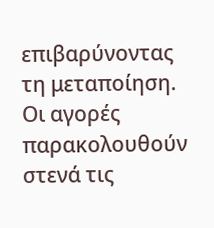επιβαρύνοντας τη μεταποίηση.
Οι αγορές παρακολουθούν στενά τις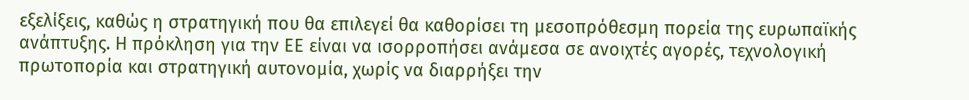εξελίξεις, καθώς η στρατηγική που θα επιλεγεί θα καθορίσει τη μεσοπρόθεσμη πορεία της ευρωπαϊκής ανάπτυξης. Η πρόκληση για την ΕΕ είναι να ισορροπήσει ανάμεσα σε ανοιχτές αγορές, τεχνολογική πρωτοπορία και στρατηγική αυτονομία, χωρίς να διαρρήξει την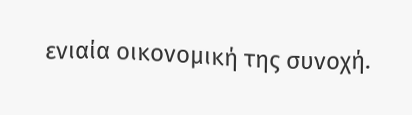ενιαία οικονομική της συνοχή.